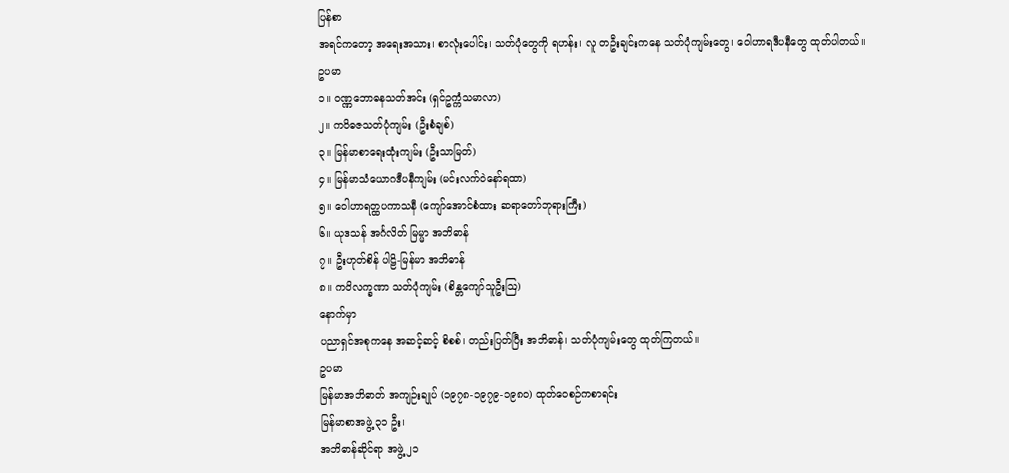ပြန်စာ
အရင်ကတော့ အရေးအသား၊ စာလုံးပေါင်း၊ သတ်ပုံတွေကို ရဟန်း၊ လူ တဦးချင်းကနေ သတ်ပုံကျမ်းတွေ၊ ဝေါဟာရဒီပနီတွေ ထုတ်ပါတယ်။
ဥပမာ
၁။ ဝဏ္ဏဘောဓနသတ်အင်း (ရှင်ဥက္ကံသမာလာ)
၂။ ကဝိဓဇသတ်ပုံကျမ်း (ဦးစံချစ်)
၃။ မြန်မာစာရေးထုံးကျမ်း (ဦးသာမြတ်)
၄။ မြန်မာသံယောဂဒီပနီကျမ်း (မင်းလက်ဝဲနော်ရထာ)
၅။ ဝေါဟာရတ္ထပကာသနီ (ကျော်အောင်စံထား ဆရာတော်ဘုရားကြီး)
၆။ ယုဒသန် အင်္ဂလိတ် မြမ္မာ အဘိဓာန်
၇။ ဦးဟုတ်စိန် ပါဠိ-မြန်မာ အဘိဓာန်
၈။ ကဝိလက္ခဏာ သတ်ပုံကျမ်း (စိန္တကျော်သူဦးဩ)
နောက်မှာ
ပညာရှင်အစုကနေ အဆင့်ဆင့် စိစစ်၊ တည်းပြတ်ပြီး အဘိဓာန်၊ သတ်ပုံကျမ်းတွေ ထုတ်ကြတယ်။
ဥပမာ
မြန်မာအဘိဓာတ် အကျဉ်းချုပ် (၁၉၇၈-၁၉၇၉-၁၉၈၀) ထုတ်ဝေစဉ်ကစာရင်း
မြန်မာစာအဖွဲ့ ၃၁ ဦး၊
အဘိဓာန်ဆိုင်ရာ အဖွဲ့ ၂၁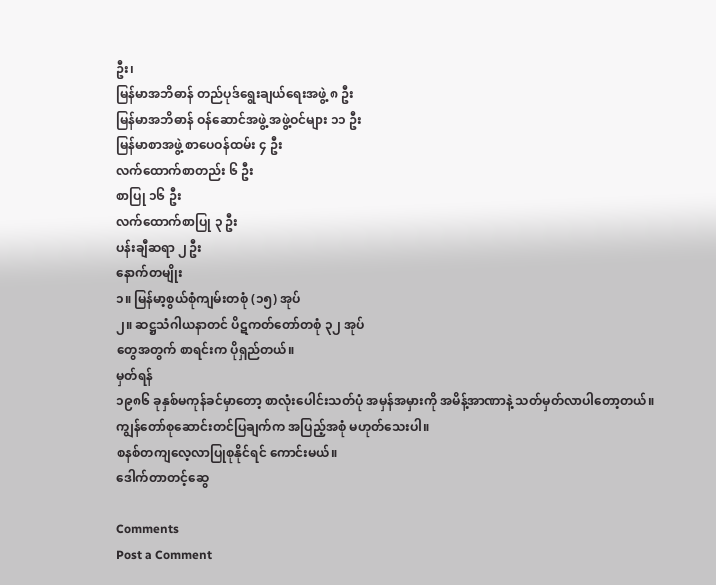ဦး၊
မြန်မာအဘိဓာန် တည်ပုဒ်ရွေးချယ်ရေးအဖွဲ့ ၈ ဦး
မြန်မာအဘိဓာန် ဝန်ဆောင်အဖွဲ့ အဖွဲ့ဝင်များ ၁၁ ဦး
မြန်မာစာအဖွဲ့ စာပေဝန်ထမ်း ၄ ဦး
လက်ထောက်စာတည်း ၆ ဦး
စာပြု ၁၆ ဦး
လက်ထောက်စာပြု ၃ ဦး
ပန်းချီဆရာ ၂ ဦး
နောက်တမျိုး
၁။ မြန်မာ့စွယ်စုံကျမ်းတစုံ (၁၅) အုပ်
၂။ ဆဋ္ဌသံဂါယနာတင် ပိဋကတ်တော်တစုံ ၃၂ အုပ်
တွေအတွက် စာရင်းက ပိုရှည်တယ်။
မှတ်ရန်
၁၉၈၆ ခုနှစ်မကုန်ခင်မှာတော့ စာလုံးပေါင်းသတ်ပုံ အမှန်အမှားကို အမိန့်အာဏာနဲ့ သတ်မှတ်လာပါတော့တယ်။
ကျွန်တော်စုဆောင်းတင်ပြချက်က အပြည့်အစုံ မဟုတ်သေးပါ။
စနစ်တကျလေ့လာပြုစုနိုင်ရင် ကောင်းမယ်။
ဒေါက်တာတင့်ဆွေ

Comments
Post a Comment